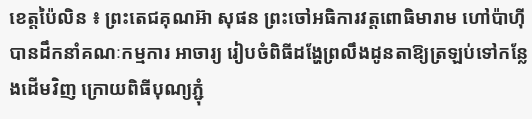ខេត្តប៉ៃលិន ៖ ព្រះតេជគុណអ៊ា សុផន ព្រះចៅអធិការវត្តពោធិមារាម ហៅប៉ាហ៊ី បានដឹកនាំគណៈកម្មការ អាចារ្យ រៀបចំពិធីដង្ហែព្រលឹងដូនតាឱ្យត្រឡប់ទៅកន្លែងដើមវិញ ក្រោយពិធីបុណ្យភ្ជុំ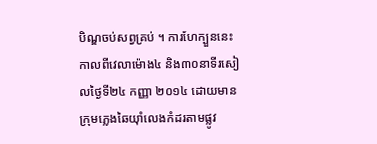បិណ្ឌចប់សព្វគ្រប់ ។ ការហែក្បួននេះកាលពីវេលាម៉ោង៤ និង៣០នាទីរសៀលថ្ងៃទី២៤ កញ្ញា ២០១៤ ដោយមានក្រុមភ្លេងឆៃយ៉ាំលេងកំដរតាមផ្លូវ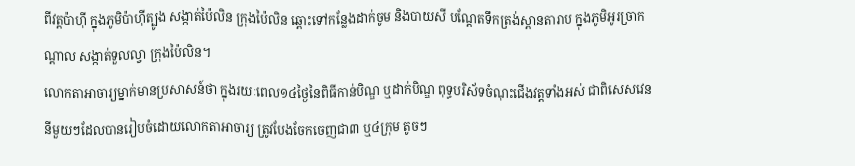ពីវត្តប៉ាហ៊ី ក្នុងភូមិប៉ាហ៊ីត្បូង សង្កាត់ប៉ៃលិន ក្រុងប៉ៃលិន ឆ្ពោះទៅកន្លែងដាក់ចូម និងបាយសី បណ្តែតទឹកត្រង់ស្ពានតារាប ក្នុងភូមិអូរច្រាកណ្តាល សង្កាត់ទួលល្វា ក្រុងប៉ៃលិន។
លោកតាអាចារ្យម្នាក់មានប្រសាសន៍ថា ក្នុងរយៈពេល១៤ថ្ងៃនៃពិធីកាន់បិណ្ឌ ឬដាក់បិណ្ឌ ពុទ្ធបរិស័ទចំណុះជើងវត្តទាំងអស់ ជាពិសេសវេន នីមួយៗដែលបានរៀបចំដោយលោកតាអាចារ្យ ត្រូវបែងចែកចេញជា៣ ឬ៤ក្រុម តូចៗ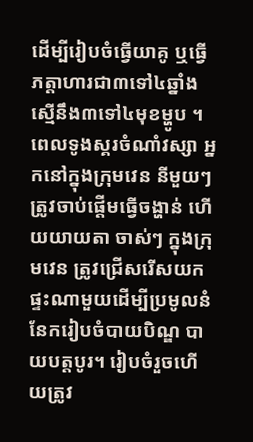ដើម្បីរៀបចំធ្វើយាគូ ឬធ្វើភត្តាហារជា៣ទៅ៤ឆ្នាំង ស្មើនឹង៣ទៅ៤មុខម្ហូប ។ ពេលទូងស្គរចំណាំវស្សា អ្នកនៅក្នុងក្រុមវេន នីមួយៗ ត្រូវចាប់ផ្ដើមធ្វើចង្ហាន់ ហើយយាយតា ចាស់ៗ ក្នុងក្រុមវេន ត្រូវជ្រើសរើសយកផ្ទះណាមួយដើម្បីប្រមូលនំនែករៀបចំបាយបិណ្ឌ បាយបត្តបូរ។ រៀបចំរួចហើយត្រូវ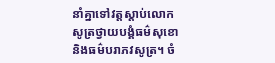នាំគ្នាទៅវត្តស្ដាប់លោកសូត្រថ្វាយបង្គំធម៌សុខោ និងធម៌បរាភវសូត្រ។ ចំ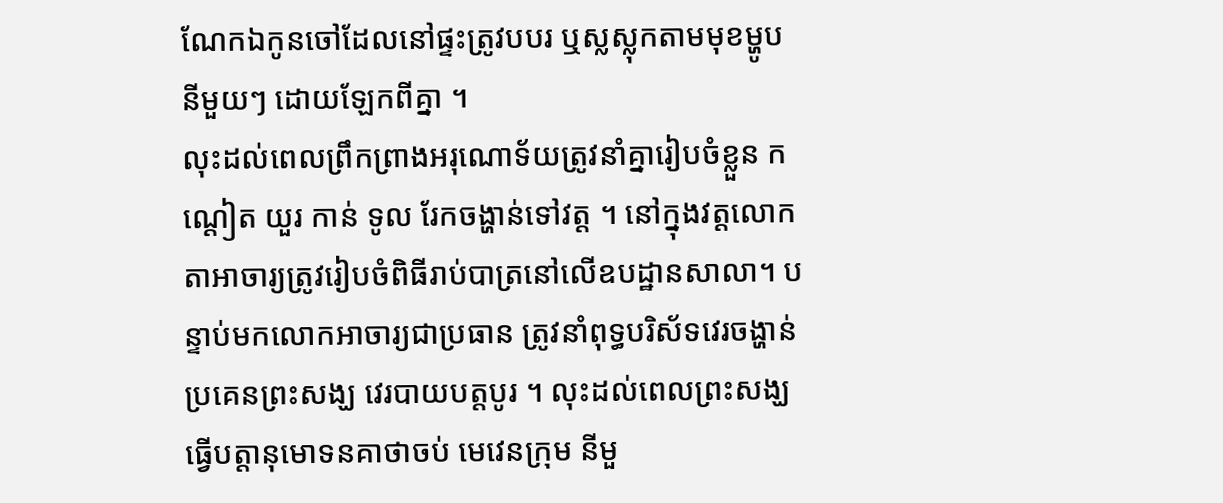ណែកឯកូនចៅដែលនៅផ្ទះត្រូវបបរ ឬស្លស្លុកតាមមុខម្ហូប នីមួយៗ ដោយឡែកពីគ្នា ។
លុះដល់ពេលព្រឹកព្រាងអរុណោទ័យត្រូវនាំគ្នារៀបចំខ្លួន កណ្ដៀត យួរ កាន់ ទូល រែកចង្ហាន់ទៅវត្ត ។ នៅក្នុងវត្តលោកតាអាចារ្យត្រូវរៀបចំពិធីរាប់បាត្រនៅលើឧបដ្ឋានសាលា។ បន្ទាប់មកលោកអាចារ្យជាប្រធាន ត្រូវនាំពុទ្ធបរិស័ទវេរចង្ហាន់ប្រគេនព្រះសង្ឃ វេរបាយបត្តបូរ ។ លុះដល់ពេលព្រះសង្ឃធ្វើបត្តានុមោទនគាថាចប់ មេវេនក្រុម នីមួ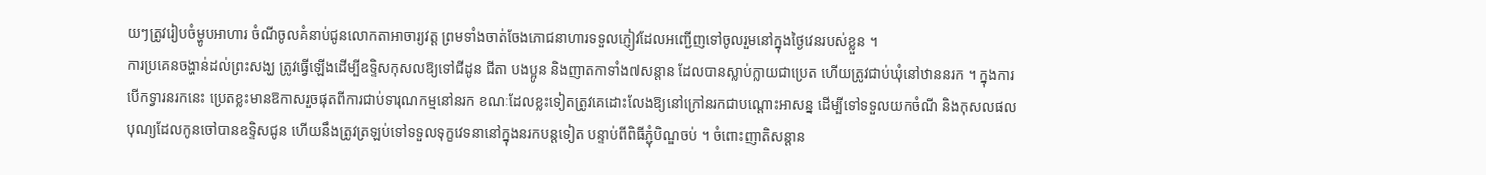យៗត្រូវរៀបចំម្ហូបអាហារ ចំណីចូលគំនាប់ជូនលោកតាអាចារ្យវត្ត ព្រមទាំងចាត់ចែងភោជនាហារទទួលភ្ញៀវដែលអញ្ជើញទៅចូលរួមនៅក្នុងថ្ងៃវេនរបស់ខ្លួន ។
ការប្រគេនចង្ហាន់ដល់ព្រះសង្ឃ ត្រូវធ្វើឡើងដើម្បីឧទិ្ទសកុសលឱ្យទៅជីដូន ជីតា បងប្អូន និងញាតកាទាំង៧សន្តាន ដែលបានស្លាប់ក្លាយជាប្រេត ហើយត្រូវជាប់ឃុំនៅឋាននរក ។ ក្នុងការបើកទ្វារនរកនេះ ប្រេតខ្លះមានឱកាសរួចផុតពីការជាប់ទារុណកម្មនៅនរក ខណៈដែលខ្លះទៀតត្រូវគេដោះលែងឱ្យនៅក្រៅនរកជាបណ្តោះអាសន្ន ដើម្បីទៅទទួលយកចំណី និងកុសលផលបុណ្យដែលកូនចៅបានឧទិ្ទសជូន ហើយនឹងត្រូវត្រឡប់ទៅទទួលទុក្ខវេទនានៅក្នុងនរកបន្តទៀត បន្ទាប់ពីពិធីភ្ជុំបិណ្ឌចប់ ។ ចំពោះញាតិសន្តាន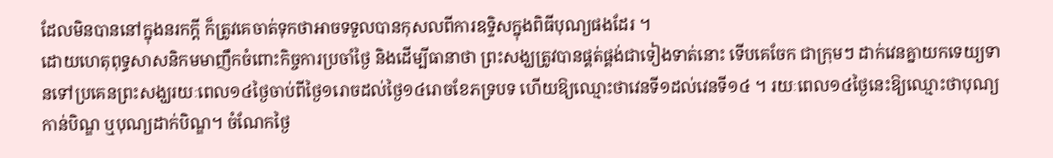ដែលមិនបាននៅក្នុងនរកក្តី ក៏ត្រូវគេចាត់ទុកថាអាចទទួលបានកុសលពីការឧទិ្ទសក្នុងពិធីបុណ្យផងដែរ ។
ដោយហេតុពុទ្ធសាសនិកមមាញឹកចំពោះកិច្ចការប្រចាំថៃ្ង និងដើម្បីធានាថា ព្រះសង្ឃត្រូវបានផ្គត់ផ្គង់ជាទៀងទាត់នោះ ទើបគេចែក ជាក្រុមៗ ដាក់វេនគ្នាយកទេយ្យទានទៅប្រគេនព្រះសង្ឃរយៈពេល១៤ថៃ្ងចាប់ពីថៃ្ង១រោចដល់ថៃ្ង១៤រោចខែភទ្របទ ហើយឱ្យឈ្មោះថាវេនទី១ដល់វេនទី១៤ ។ រយៈពេល១៤ថៃ្ងនេះឱ្យឈ្មោះថាបុណ្យកាន់បិណ្ឌ ឬបុណ្យដាក់បិណ្ឌ។ ចំណែកថ្ងៃ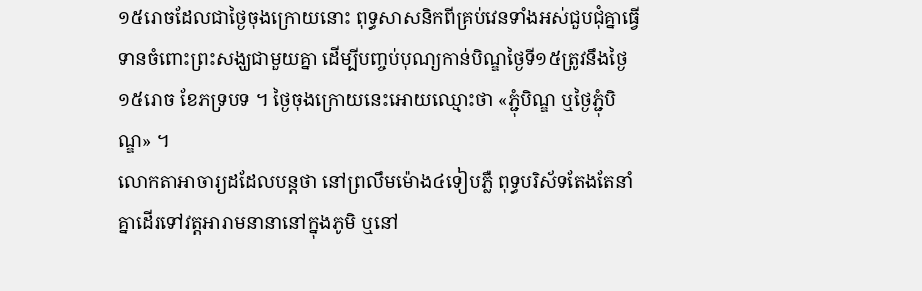១៥រោចដែលជាថ្ងៃចុងក្រោយនោះ ពុទ្ធសាសនិកពីគ្រប់វេនទាំងអស់ជួបជុំគ្នាធ្វើទានចំពោះព្រះសង្ឃជាមួយគ្នា ដើម្បីបញ្ចប់បុណ្យកាន់បិណ្ឌថ្ងៃទី១៥ត្រូវនឹងថ្ងៃ១៥រោច ខែភទ្របទ ។ ថ្ងៃចុងក្រោយនេះអោយឈ្មោះថា «ភ្ជុំបិណ្ឌ ឬថ្ងៃភ្ជុំបិណ្ឌ» ។
លោកតាអាចារ្យដដែលបន្តថា នៅព្រលឹមម៉ោង៤ទៀបភ្លឺ ពុទ្ធបរិស័ទតែងតែនាំគ្នាដើរទៅវត្ដអារាមនានានៅក្នុងភូមិ ឬនៅ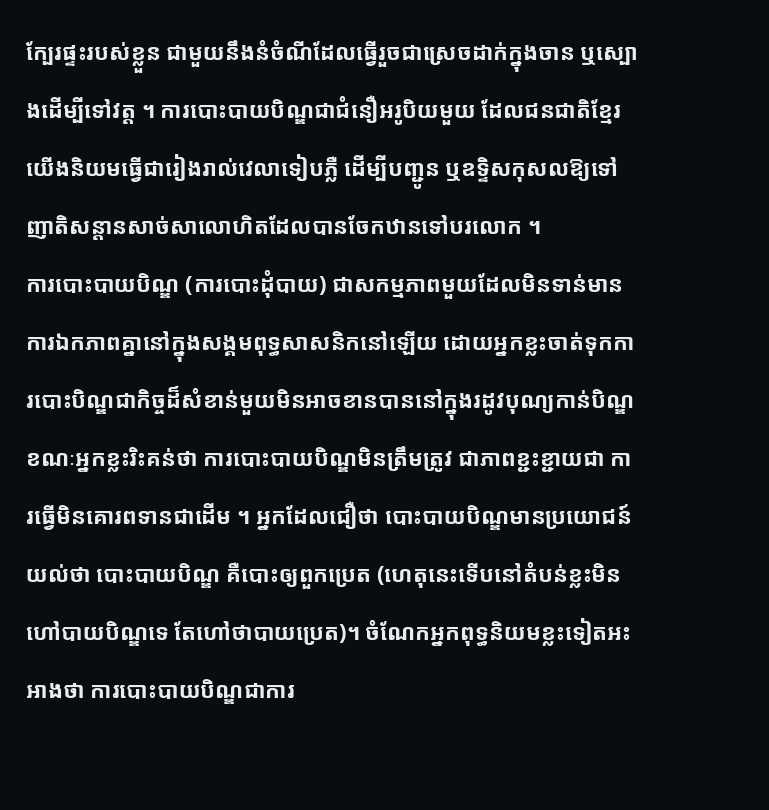ក្បែរផ្ទះរបស់ខ្លួន ជាមួយនឹងនំចំណីដែលធ្វើរួចជាស្រេចដាក់ក្នុងចាន ឬស្បោងដើម្បីទៅវត្ដ ។ ការបោះបាយបិណ្ឌជាជំនឿអរូបិយមួយ ដែលជនជាតិខ្មែរយើងនិយមធ្វើជារៀងរាល់វេលាទៀបភ្លឺ ដើម្បីបញ្ជូន ឬឧទ្ទិសកុសលឱ្យទៅញាតិសន្ដានសាច់សាលោហិតដែលបានចែកឋានទៅបរលោក ។
ការបោះបាយបិណ្ឌ (ការបោះដុំបាយ) ជាសកម្មភាពមួយដែលមិនទាន់មានការឯកភាពគ្នានៅក្នុងសង្គមពុទ្ធសាសនិកនៅឡើយ ដោយអ្នកខ្លះចាត់ទុកការបោះបិណ្ឌជាកិច្ចដ៏សំខាន់មួយមិនអាចខានបាននៅក្នុងរដូវបុណ្យកាន់បិណ្ឌខណៈអ្នកខ្លះរិះគន់ថា ការបោះបាយបិណ្ឌមិនត្រឹមត្រូវ ជាភាពខ្ជះខ្ជាយជា ការធ្វើមិនគោរពទានជាដើម ។ អ្នកដែលជឿថា បោះបាយបិណ្ឌមានប្រយោជន៍ យល់ថា បោះបាយបិណ្ឌ គឺបោះឲ្យពួកប្រេត (ហេតុនេះទើបនៅតំបន់ខ្លះមិនហៅបាយបិណ្ឌទេ តែហៅថាបាយប្រេត)។ ចំណែកអ្នកពុទ្ធនិយមខ្លះទៀតអះអាងថា ការបោះបាយបិណ្ឌជាការ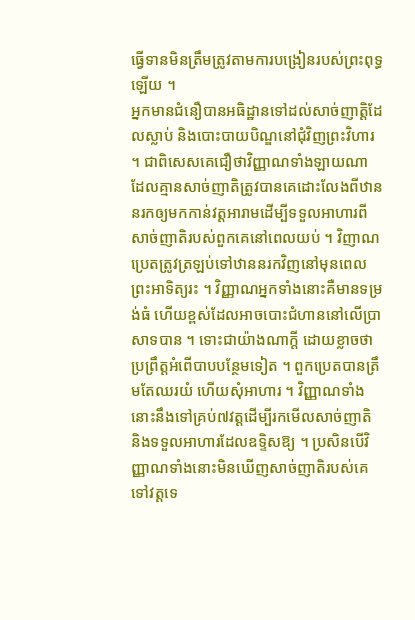ធ្វើទានមិនត្រឹមត្រូវតាមការបង្រៀនរបស់ព្រះពុទ្ធឡើយ ។
អ្នកមានជំនឿបានអធិដ្ឋានទៅដល់សាច់ញាត្តិដែលស្លាប់ និងបោះបាយបិណ្ឌនៅជុំវិញព្រះវិហារ ។ ជាពិសេសគេជឿថាវិញ្ញាណទាំងឡាយណា ដែលគ្មានសាច់ញាតិត្រូវបានគេដោះលែងពីឋាននរកឲ្យមកកាន់វត្តអារាមដើម្បីទទួលអាហារពីសាច់ញាតិរបស់ពួកគេនៅពេលយប់ ។ វិញាណប្រេតត្រូវត្រឡប់ទៅឋាននរកវិញនៅមុនពេលព្រះអាទិត្យរះ ។ វិញ្ញាណអ្នកទាំងនោះគឺមានទម្រង់ធំ ហើយខ្ពស់ដែលអាចបោះជំហាននៅលើប្រាសាទបាន ។ ទោះជាយ៉ាងណាក្តី ដោយខ្លាចថាប្រព្រឹត្តអំពើបាបបន្ថែមទៀត ។ ពួកប្រេតបានត្រឹមតែឈរយំ ហើយសុំអាហារ ។ វិញ្ញាណទាំងនោះនឹងទៅគ្រប់៧វត្តដើម្បីរកមើលសាច់ញាតិ និងទទួលអាហារដែលឧទ្ទិសឱ្យ ។ ប្រសិនបើវិញ្ញាណទាំងនោះមិនឃើញសាច់ញាតិរបស់គេទៅវត្តទេ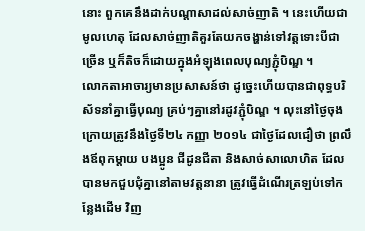នោះ ពួកគេនឹងដាក់បណ្ដាសាដល់សាច់ញាតិ ។ នេះហើយជាមូលហេតុ ដែលសាច់ញាតិគួរតែយកចង្ហាន់ទៅវត្តទោះបីជាច្រើន ឬក៏តិចក៏ដោយក្នុងអំឡុងពេលបុណ្យភ្ជុំបិណ្ឌ ។
លោកតាអាចារ្យមានប្រសាសន៍ថា ដូច្នេះហើយបានជាពុទ្ធបរិស័ទនាំគ្នាធ្វើបុណ្យ គ្រប់ៗគ្នានៅរដូវភ្ជុំបិណ្ឌ ។ លុះនៅថ្ងៃចុងក្រោយត្រូវនឹងថ្ងៃទី២៤ កញ្ញា ២០១៤ ជាថ្ងៃដែលជឿថា ព្រលឹងឪពុកម្តាយ បងប្អូន ជីដូនជីតា និងសាច់សាលោហិត ដែលបានមកជួបជុំគ្នានៅតាមវត្តនានា ត្រូវធ្វើដំណើរត្រឡប់ទៅកន្លែងដើម វិញ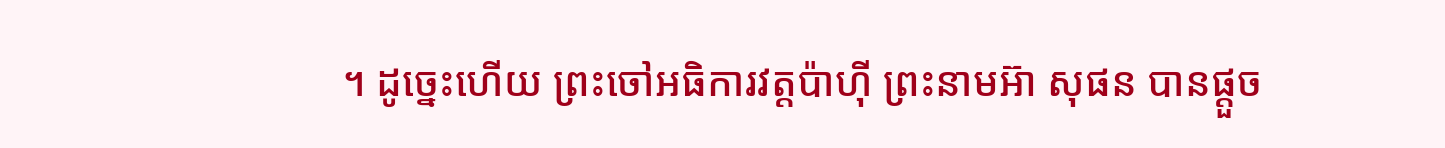។ ដូច្នេះហើយ ព្រះចៅអធិការវត្តប៉ាហ៊ី ព្រះនាមអ៊ា សុផន បានផ្តួច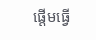ផ្តើមធ្វើ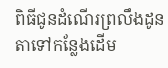ពិធីជូនដំណើរព្រលឹងដូនតាទៅកន្លែងដើម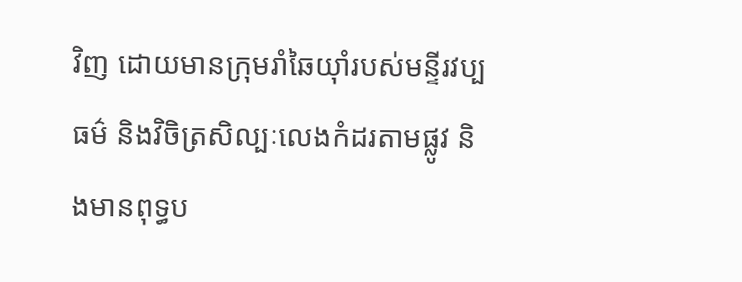វិញ ដោយមានក្រុមរាំឆៃយ៉ាំរបស់មន្ទីរវប្បធម៌ និងវិចិត្រសិល្បៈលេងកំដរតាមផ្លូវ និងមានពុទ្ធប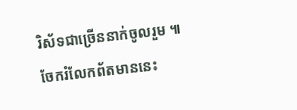រិស័ទជាច្រើននាក់ចូលរួម ៕
ចែករំលែកព័តមាននេះ